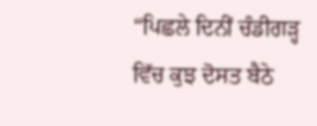“ਪਿਛਲੇ ਦਿਨੀਂ ਚੰਡੀਗੜ੍ਹ ਵਿੱਚ ਕੁਝ ਦੋਸਤ ਬੈਠੇ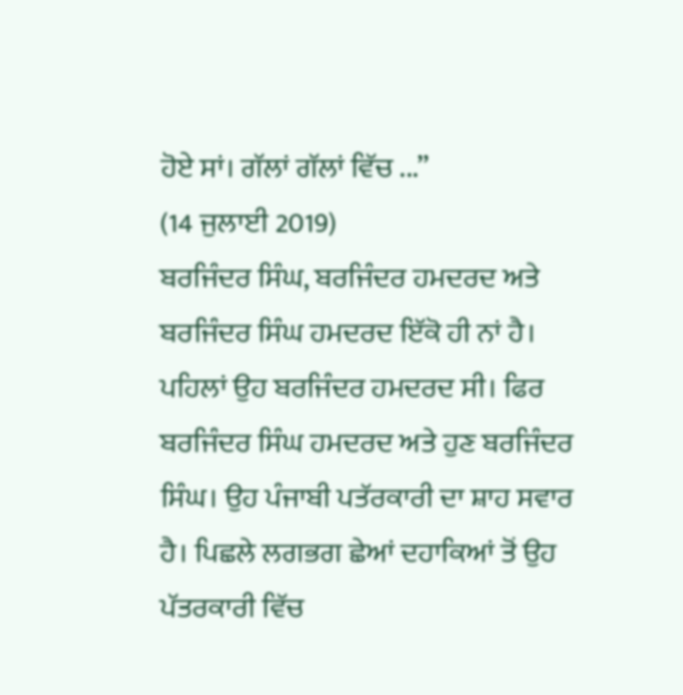ਹੋਏ ਸਾਂ। ਗੱਲਾਂ ਗੱਲਾਂ ਵਿੱਚ ...”
(14 ਜੁਲਾਈ 2019)
ਬਰਜਿੰਦਰ ਸਿੰਘ, ਬਰਜਿੰਦਰ ਹਮਦਰਦ ਅਤੇ ਬਰਜਿੰਦਰ ਸਿੰਘ ਹਮਦਰਦ ਇੱਕੋ ਹੀ ਨਾਂ ਹੈ। ਪਹਿਲਾਂ ਉਹ ਬਰਜਿੰਦਰ ਹਮਦਰਦ ਸੀ। ਫਿਰ ਬਰਜਿੰਦਰ ਸਿੰਘ ਹਮਦਰਦ ਅਤੇ ਹੁਣ ਬਰਜਿੰਦਰ ਸਿੰਘ। ਉਹ ਪੰਜਾਬੀ ਪਤੱਰਕਾਰੀ ਦਾ ਸ਼ਾਹ ਸਵਾਰ ਹੈ। ਪਿਛਲੇ ਲਗਭਗ ਛੇਆਂ ਦਹਾਕਿਆਂ ਤੋਂ ਉਹ ਪੱਤਰਕਾਰੀ ਵਿੱਚ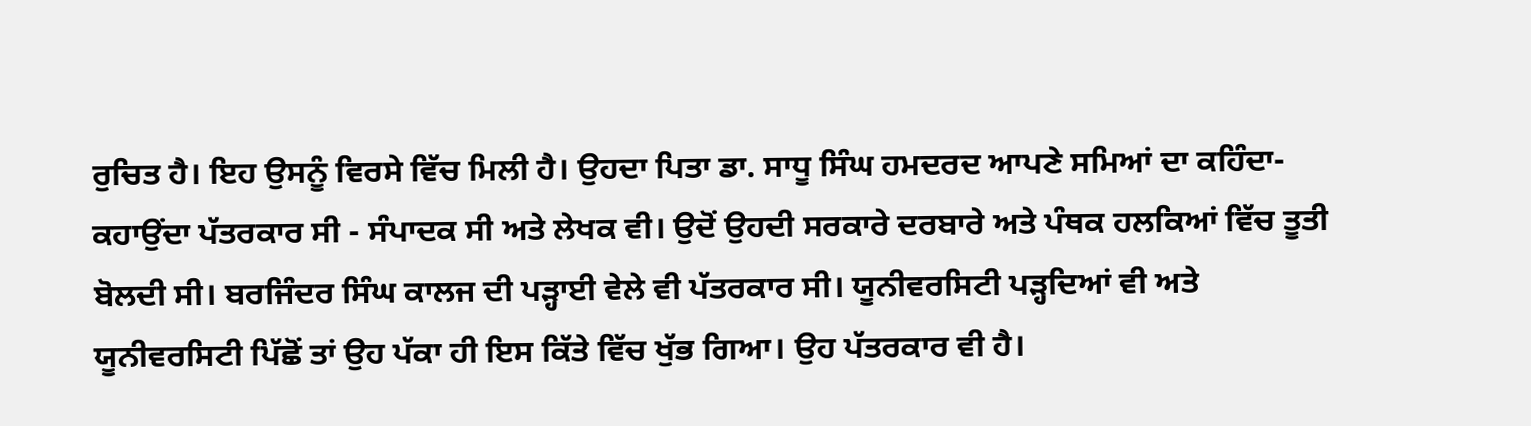ਰੁਚਿਤ ਹੈ। ਇਹ ਉਸਨੂੰ ਵਿਰਸੇ ਵਿੱਚ ਮਿਲੀ ਹੈ। ਉਹਦਾ ਪਿਤਾ ਡਾ. ਸਾਧੂ ਸਿੰਘ ਹਮਦਰਦ ਆਪਣੇ ਸਮਿਆਂ ਦਾ ਕਹਿੰਦਾ-ਕਹਾਉਂਦਾ ਪੱਤਰਕਾਰ ਸੀ - ਸੰਪਾਦਕ ਸੀ ਅਤੇ ਲੇਖਕ ਵੀ। ਉਦੋਂ ਉਹਦੀ ਸਰਕਾਰੇ ਦਰਬਾਰੇ ਅਤੇ ਪੰਥਕ ਹਲਕਿਆਂ ਵਿੱਚ ਤੂਤੀ ਬੋਲਦੀ ਸੀ। ਬਰਜਿੰਦਰ ਸਿੰਘ ਕਾਲਜ ਦੀ ਪੜ੍ਹਾਈ ਵੇਲੇ ਵੀ ਪੱਤਰਕਾਰ ਸੀ। ਯੂਨੀਵਰਸਿਟੀ ਪੜ੍ਹਦਿਆਂ ਵੀ ਅਤੇ ਯੂਨੀਵਰਸਿਟੀ ਪਿੱਛੋਂ ਤਾਂ ਉਹ ਪੱਕਾ ਹੀ ਇਸ ਕਿੱਤੇ ਵਿੱਚ ਖੁੱਭ ਗਿਆ। ਉਹ ਪੱਤਰਕਾਰ ਵੀ ਹੈ।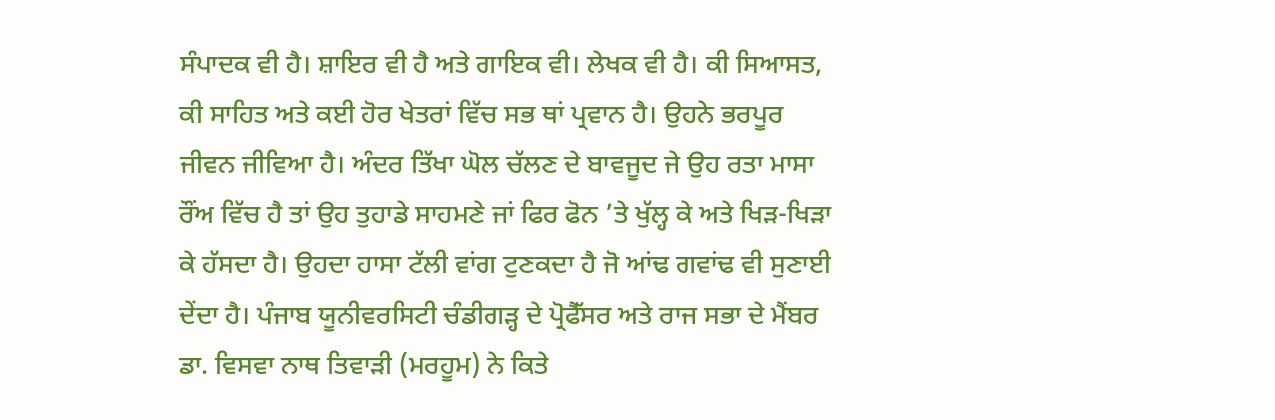ਸੰਪਾਦਕ ਵੀ ਹੈ। ਸ਼ਾਇਰ ਵੀ ਹੈ ਅਤੇ ਗਾਇਕ ਵੀ। ਲੇਖਕ ਵੀ ਹੈ। ਕੀ ਸਿਆਸਤ, ਕੀ ਸਾਹਿਤ ਅਤੇ ਕਈ ਹੋਰ ਖੇਤਰਾਂ ਵਿੱਚ ਸਭ ਥਾਂ ਪ੍ਰਵਾਨ ਹੈ। ਉਹਨੇ ਭਰਪੂਰ ਜੀਵਨ ਜੀਵਿਆ ਹੈ। ਅੰਦਰ ਤਿੱਖਾ ਘੋਲ ਚੱਲਣ ਦੇ ਬਾਵਜੂਦ ਜੇ ਉਹ ਰਤਾ ਮਾਸਾ ਰੌਂਅ ਵਿੱਚ ਹੈ ਤਾਂ ਉਹ ਤੁਹਾਡੇ ਸਾਹਮਣੇ ਜਾਂ ਫਿਰ ਫੋਨ ’ਤੇ ਖੁੱਲ੍ਹ ਕੇ ਅਤੇ ਖਿੜ-ਖਿੜਾ ਕੇ ਹੱਸਦਾ ਹੈ। ਉਹਦਾ ਹਾਸਾ ਟੱਲੀ ਵਾਂਗ ਟੁਣਕਦਾ ਹੈ ਜੋ ਆਂਢ ਗਵਾਂਢ ਵੀ ਸੁਣਾਈ ਦੇਂਦਾ ਹੈ। ਪੰਜਾਬ ਯੂਨੀਵਰਸਿਟੀ ਚੰਡੀਗੜ੍ਹ ਦੇ ਪ੍ਰੋਫੈੱਸਰ ਅਤੇ ਰਾਜ ਸਭਾ ਦੇ ਮੈਂਬਰ ਡਾ. ਵਿਸਵਾ ਨਾਥ ਤਿਵਾੜੀ (ਮਰਹੂਮ) ਨੇ ਕਿਤੇ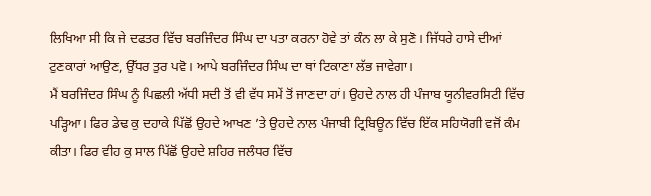ਲਿਖਿਆ ਸੀ ਕਿ ਜੇ ਦਫਤਰ ਵਿੱਚ ਬਰਜਿੰਦਰ ਸਿੰਘ ਦਾ ਪਤਾ ਕਰਨਾ ਹੋਵੇ ਤਾਂ ਕੰਨ ਲਾ ਕੇ ਸੁਣੋ। ਜਿੱਧਰੇ ਹਾਸੇ ਦੀਆਂ ਟੁਣਕਾਰਾਂ ਆਉਣ, ਉੱਧਰ ਤੁਰ ਪਵੋ। ਆਪੇ ਬਰਜਿੰਦਰ ਸਿੰਘ ਦਾ ਥਾਂ ਟਿਕਾਣਾ ਲੱਭ ਜਾਵੇਗਾ।
ਮੈਂ ਬਰਜਿੰਦਰ ਸਿੰਘ ਨੂੰ ਪਿਛਲੀ ਅੱਧੀ ਸਦੀ ਤੋਂ ਵੀ ਵੱਧ ਸਮੇਂ ਤੋਂ ਜਾਣਦਾ ਹਾਂ। ਉਹਦੇ ਨਾਲ ਹੀ ਪੰਜਾਬ ਯੂਨੀਵਰਸਿਟੀ ਵਿੱਚ ਪੜ੍ਹਿਆ। ਫਿਰ ਡੇਢ ਕੁ ਦਹਾਕੇ ਪਿੱਛੋਂ ਉਹਦੇ ਆਖਣ ’ਤੇ ਉਹਦੇ ਨਾਲ ਪੰਜਾਬੀ ਟ੍ਰਿਬਿਊਨ ਵਿੱਚ ਇੱਕ ਸਹਿਯੋਗੀ ਵਜੋਂ ਕੰਮ ਕੀਤਾ। ਫਿਰ ਵੀਹ ਕੁ ਸਾਲ ਪਿੱਛੋਂ ਉਹਦੇ ਸ਼ਹਿਰ ਜਲੰਧਰ ਵਿੱਚ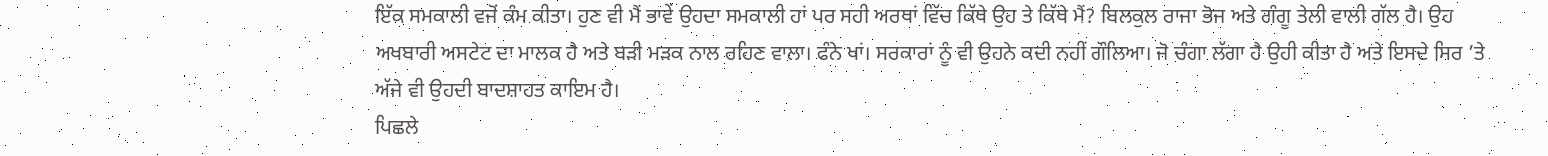ਇੱਕ ਸਮਕਾਲੀ ਵਜੋਂ ਕੰਮ ਕੀਤਾ। ਹੁਣ ਵੀ ਮੈਂ ਭਾਵੇਂ ਉਹਦਾ ਸਮਕਾਲੀ ਹਾਂ ਪਰ ਸਹੀ ਅਰਥਾਂ ਵਿੱਚ ਕਿੱਥੇ ਉਹ ਤੇ ਕਿੱਥੇ ਮੈਂ? ਬਿਲਕੁਲ ਰਾਜਾ ਭੋਜ ਅਤੇ ਗੰਗੂ ਤੇਲੀ ਵਾਲੀ ਗੱਲ ਹੈ। ਉਹ ਅਖਬਾਰੀ ਅਸਟੇਟ ਦਾ ਮਾਲਕ ਹੈ ਅਤੇ ਬੜੀ ਮੜਕ ਨਾਲ ਰਹਿਣ ਵਾਲਾ। ਫੰਨੇ ਖਾਂ। ਸਰਕਾਰਾਂ ਨੂੰ ਵੀ ਉਹਨੇ ਕਦੀ ਨਹੀਂ ਗੌਲਿਆ। ਜੋ ਚੰਗਾ ਲੱਗਾ ਹੈ ਉਹੀ ਕੀਤਾ ਹੈ ਅਤੇ ਇਸਦੇ ਸਿਰ ’ਤੇ ਅੱਜੇ ਵੀ ਉਹਦੀ ਬਾਦਸ਼ਾਹਤ ਕਾਇਮ ਹੈ।
ਪਿਛਲੇ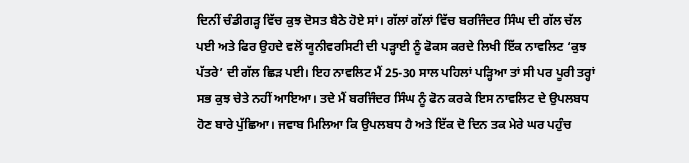ਦਿਨੀਂ ਚੰਡੀਗੜ੍ਹ ਵਿੱਚ ਕੁਝ ਦੋਸਤ ਬੈਠੇ ਹੋਏ ਸਾਂ। ਗੱਲਾਂ ਗੱਲਾਂ ਵਿੱਚ ਬਰਜਿੰਦਰ ਸਿੰਘ ਦੀ ਗੱਲ ਚੱਲ ਪਈ ਅਤੇ ਫਿਰ ਉਹਦੇ ਵਲੋਂ ਯੂਨੀਵਰਸਿਟੀ ਦੀ ਪੜ੍ਹਾਈ ਨੂੰ ਫੋਕਸ ਕਰਦੇ ਲਿਖੀ ਇੱਕ ਨਾਵਲਿਟ ‘ਕੁਝ ਪੱਤਰੇ’ ਦੀ ਗੱਲ ਛਿੜ ਪਈ। ਇਹ ਨਾਵਲਿਟ ਮੈਂ 25-30 ਸਾਲ ਪਹਿਲਾਂ ਪੜ੍ਹਿਆ ਤਾਂ ਸੀ ਪਰ ਪੂਰੀ ਤਰ੍ਹਾਂ ਸਭ ਕੁਝ ਚੇਤੇ ਨਹੀਂ ਆਇਆ। ਤਦੇ ਮੈਂ ਬਰਜਿੰਦਰ ਸਿੰਘ ਨੂੰ ਫੋਨ ਕਰਕੇ ਇਸ ਨਾਵਲਿਟ ਦੇ ਉਪਲਬਧ ਹੋਣ ਬਾਰੇ ਪੁੱਛਿਆ। ਜਵਾਬ ਮਿਲਿਆ ਕਿ ਉਪਲਬਧ ਹੈ ਅਤੇ ਇੱਕ ਦੋ ਦਿਨ ਤਕ ਮੇਰੇ ਘਰ ਪਹੁੰਚ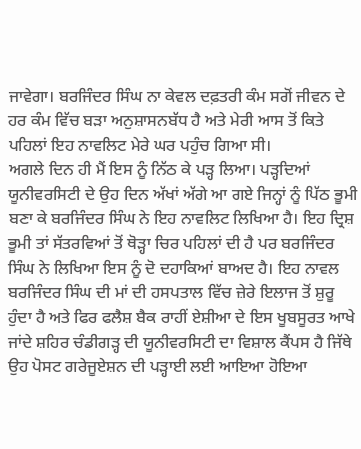ਜਾਵੇਗਾ। ਬਰਜਿੰਦਰ ਸਿੰਘ ਨਾ ਕੇਵਲ ਦਫ਼ਤਰੀ ਕੰਮ ਸਗੋਂ ਜੀਵਨ ਦੇ ਹਰ ਕੰਮ ਵਿੱਚ ਬੜਾ ਅਨੁਸ਼ਾਸਨਬੱਧ ਹੈ ਅਤੇ ਮੇਰੀ ਆਸ ਤੋਂ ਕਿਤੇ ਪਹਿਲਾਂ ਇਹ ਨਾਵਲਿਟ ਮੇਰੇ ਘਰ ਪਹੁੰਚ ਗਿਆ ਸੀ।
ਅਗਲੇ ਦਿਨ ਹੀ ਮੈਂ ਇਸ ਨੂੰ ਨਿੱਠ ਕੇ ਪੜ੍ਹ ਲਿਆ। ਪੜ੍ਹਦਿਆਂ ਯੂਨੀਵਰਸਿਟੀ ਦੇ ਉਹ ਦਿਨ ਅੱਖਾਂ ਅੱਗੇ ਆ ਗਏ ਜਿਨ੍ਹਾਂ ਨੂੰ ਪਿੱਠ ਭੂਮੀ ਬਣਾ ਕੇ ਬਰਜਿੰਦਰ ਸਿੰਘ ਨੇ ਇਹ ਨਾਵਲਿਟ ਲਿਖਿਆ ਹੈ। ਇਹ ਦ੍ਰਿਸ਼ ਭੂਮੀ ਤਾਂ ਸੱਤਰਵਿਆਂ ਤੋਂ ਥੋੜ੍ਹਾ ਚਿਰ ਪਹਿਲਾਂ ਦੀ ਹੈ ਪਰ ਬਰਜਿੰਦਰ ਸਿੰਘ ਨੇ ਲਿਖਿਆ ਇਸ ਨੂੰ ਦੋ ਦਹਾਕਿਆਂ ਬਾਅਦ ਹੈ। ਇਹ ਨਾਵਲ ਬਰਜਿੰਦਰ ਸਿੰਘ ਦੀ ਮਾਂ ਦੀ ਹਸਪਤਾਲ ਵਿੱਚ ਜ਼ੇਰੇ ਇਲਾਜ ਤੋਂ ਸ਼ੁਰੂ ਹੁੰਦਾ ਹੈ ਅਤੇ ਫਿਰ ਫਲੈਸ਼ ਬੈਕ ਰਾਹੀਂ ਏਸ਼ੀਆ ਦੇ ਇਸ ਖੂਬਸੂਰਤ ਆਖੇ ਜਾਂਦੇ ਸ਼ਹਿਰ ਚੰਡੀਗੜ੍ਹ ਦੀ ਯੂਨੀਵਰਸਿਟੀ ਦਾ ਵਿਸ਼ਾਲ ਕੈਂਪਸ ਹੈ ਜਿੱਥੇ ਉਹ ਪੋਸਟ ਗਰੇਜੂਏਸ਼ਨ ਦੀ ਪੜ੍ਹਾਈ ਲਈ ਆਇਆ ਹੋਇਆ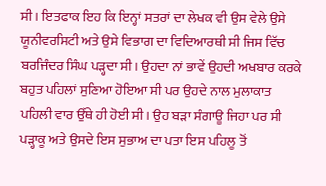ਸੀ। ਇਤਫਾਕ ਇਹ ਕਿ ਇਨ੍ਹਾਂ ਸਤਰਾਂ ਦਾ ਲੇਖਕ ਵੀ ਉਸ ਵੇਲੇ ਉਸੇ ਯੂਨੀਵਰਸਿਟੀ ਅਤੇ ਉਸੇ ਵਿਭਾਗ ਦਾ ਵਿਦਿਆਰਥੀ ਸੀ ਜਿਸ ਵਿੱਚ ਬਰਜਿੰਦਰ ਸਿੰਘ ਪੜ੍ਹਦਾ ਸੀ। ਉਹਦਾ ਨਾਂ ਭਾਵੇਂ ਉਹਦੀ ਅਖਬਾਰ ਕਰਕੇ ਬਹੁਤ ਪਹਿਲਾਂ ਸੁਣਿਆ ਹੋਇਆ ਸੀ ਪਰ ਉਹਦੇ ਨਾਲ ਮੁਲਾਕਾਤ ਪਹਿਲੀ ਵਾਰ ਉੱਥੇ ਹੀ ਹੋਈ ਸੀ। ਉਹ ਬੜਾ ਸੰਗਾਊ ਜਿਹਾ ਪਰ ਸੀ ਪੜ੍ਹਾਕੂ ਅਤੇ ਉਸਦੇ ਇਸ ਸੁਭਾਅ ਦਾ ਪਤਾ ਇਸ ਪਹਿਲੂ ਤੋਂ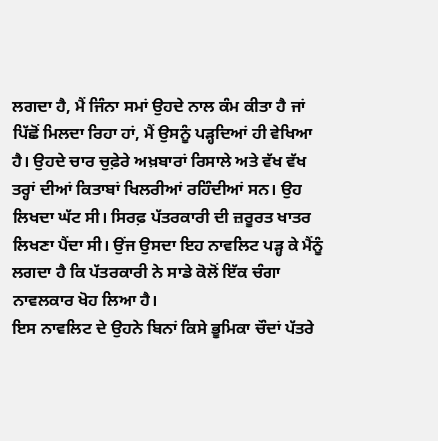ਲਗਦਾ ਹੈ, ਮੈਂ ਜਿੰਨਾ ਸਮਾਂ ਉਹਦੇ ਨਾਲ ਕੰਮ ਕੀਤਾ ਹੈ ਜਾਂ ਪਿੱਛੋਂ ਮਿਲਦਾ ਰਿਹਾ ਹਾਂ, ਮੈਂ ਉਸਨੂੰ ਪੜ੍ਹਦਿਆਂ ਹੀ ਵੇਖਿਆ ਹੈ। ਉਹਦੇ ਚਾਰ ਚੁਫ਼ੇਰੇ ਅਖ਼ਬਾਰਾਂ ਰਿਸਾਲੇ ਅਤੇ ਵੱਖ ਵੱਖ ਤਰ੍ਹਾਂ ਦੀਆਂ ਕਿਤਾਬਾਂ ਖਿਲਰੀਆਂ ਰਹਿੰਦੀਆਂ ਸਨ। ਉਹ ਲਿਖਦਾ ਘੱਟ ਸੀ। ਸਿਰਫ਼ ਪੱਤਰਕਾਰੀ ਦੀ ਜ਼ਰੂਰਤ ਖਾਤਰ ਲਿਖਣਾ ਪੈਂਦਾ ਸੀ। ਉਂਜ ਉਸਦਾ ਇਹ ਨਾਵਲਿਟ ਪੜ੍ਹ ਕੇ ਮੈਂਨੂੰ ਲਗਦਾ ਹੈ ਕਿ ਪੱਤਰਕਾਰੀ ਨੇ ਸਾਡੇ ਕੋਲੋਂ ਇੱਕ ਚੰਗਾ ਨਾਵਲਕਾਰ ਖੋਹ ਲਿਆ ਹੈ।
ਇਸ ਨਾਵਲਿਟ ਦੇ ਉਹਨੇ ਬਿਨਾਂ ਕਿਸੇ ਭੂਮਿਕਾ ਚੌਦਾਂ ਪੱਤਰੇ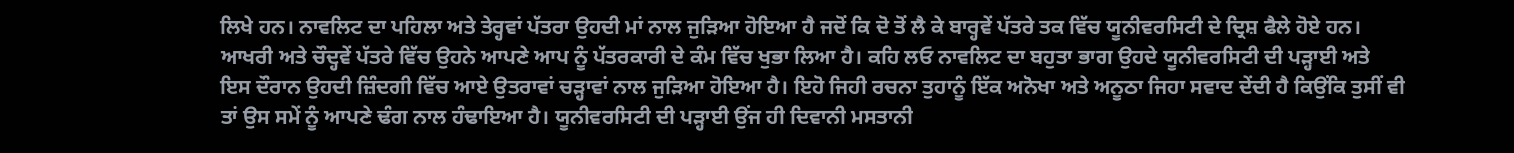ਲਿਖੇ ਹਨ। ਨਾਵਲਿਟ ਦਾ ਪਹਿਲਾ ਅਤੇ ਤੇਰ੍ਹਵਾਂ ਪੱਤਰਾ ਉਹਦੀ ਮਾਂ ਨਾਲ ਜੁੜਿਆ ਹੋਇਆ ਹੈ ਜਦੋਂ ਕਿ ਦੋ ਤੋਂ ਲੈ ਕੇ ਬਾਰ੍ਹਵੇਂ ਪੱਤਰੇ ਤਕ ਵਿੱਚ ਯੂਨੀਵਰਸਿਟੀ ਦੇ ਦ੍ਰਿਸ਼ ਫੈਲੇ ਹੋਏ ਹਨ। ਆਖਰੀ ਅਤੇ ਚੌਦ੍ਹਵੇਂ ਪੱਤਰੇ ਵਿੱਚ ਉਹਨੇ ਆਪਣੇ ਆਪ ਨੂੰ ਪੱਤਰਕਾਰੀ ਦੇ ਕੰਮ ਵਿੱਚ ਖੁਭਾ ਲਿਆ ਹੈ। ਕਹਿ ਲਓ ਨਾਵਲਿਟ ਦਾ ਬਹੁਤਾ ਭਾਗ ਉਹਦੇ ਯੂਨੀਵਰਸਿਟੀ ਦੀ ਪੜ੍ਹਾਈ ਅਤੇ ਇਸ ਦੌਰਾਨ ਉਹਦੀ ਜ਼ਿੰਦਗੀ ਵਿੱਚ ਆਏ ਉਤਰਾਵਾਂ ਚੜ੍ਹਾਵਾਂ ਨਾਲ ਜੁੜਿਆ ਹੋਇਆ ਹੈ। ਇਹੋ ਜਿਹੀ ਰਚਨਾ ਤੁਹਾਨੂੰ ਇੱਕ ਅਨੋਖਾ ਅਤੇ ਅਨੂਠਾ ਜਿਹਾ ਸਵਾਦ ਦੇਂਦੀ ਹੈ ਕਿਉਂਕਿ ਤੁਸੀਂ ਵੀ ਤਾਂ ਉਸ ਸਮੇਂ ਨੂੰ ਆਪਣੇ ਢੰਗ ਨਾਲ ਹੰਢਾਇਆ ਹੈ। ਯੂਨੀਵਰਸਿਟੀ ਦੀ ਪੜ੍ਹਾਈ ਉਂਜ ਹੀ ਦਿਵਾਨੀ ਮਸਤਾਨੀ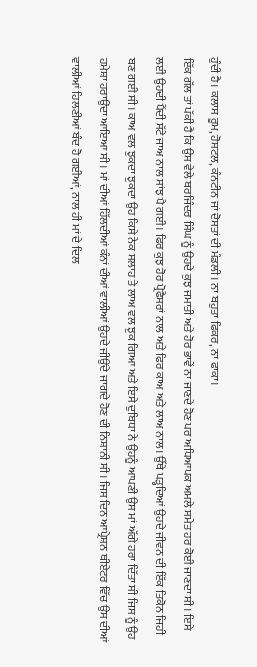ਹੁੰਦੀ ਹੈ। ਕਲਾਸ ਰੂਮ, ਹੋਸਟਲ, ਕੰਨਟੀਨ ਜਾਂ ਦੋਸਤਾਂ ਦੀ ਮੰਡਲੀ। ਨਾ ਬਹੁਤਾ ਫਿਕਰ, ਨਾ ਫਾਕਾ।
ਇੱਕ ਗੱਲ ਤਾਂ ਪੱਕੀ ਹੈ ਕਿ ਉਸ ਵੇਲੇ ਬਰਜਿੰਦਰ ਸਿੰਘ ਨੂੰ ਉਹਦੇ ਕੁਝ ਜਮਾਤੀ ਅਤੇ ਹੋਰ ਭਾਵੇਂ ਨਾ ਜਾਣਦੇ ਹੋਣ ਪਰ ਅਧਿਆਪਕ ਅਮਲੇ ਸਮੇਤ ਹਰ ਕੋਈ ਜਾਣਦਾ ਸੀ। ਇਸੇ ਲਈ ਉਹਦੀ ਪੈਂਦੀ ਸੱਟੇ ਜਾਅ ਨਾਲ ਸਾਂਝ ਪੈ ਗਈ। ਫਿਰ ਕੁਝ ਹੋਰ ਪ੍ਰੋਫੈਸਰਾਂ ਨਾਲ ਅਤੇ ਫਿਰ ਕਾਅ ਅਤੇ ਲਾਅ ਨਾਲ। ਉੱਥੇ ਪੜ੍ਹਦਿਆਂ ਉਹਦੇ ਜੀਵਨ ਦੀ ਇੱਕ ਤਿਕੋਨ ਜਿਹੀ ਬਣ ਗਈ ਸੀ। ਕਾਅ ਵਲ ਝੁਕਦਾ ਝੁਕਦਾ ਉਹ ਕਿਸੇ ਨੇਕ ਸਲਾਹ ਤੇ ਲਾਅ ਵਲ ਝੁਕ ਗਿਆ ਅਤੇ ਇਸੇ ਦੁਬਿਧਾ ਨੇ ਉਹਨੂੰ ਆਪਣੀ ਉਸ ਮਾਂ ਅੱਗੇ ਹਰਾ ਦਿੱਤਾ ਸੀ ਜਿਸ ਨੂੰ ਉਹ ਹਮੇਸ਼ਾ ਹਰਾਉਂਦਾ ਆਇਆ ਸੀ। ਮਾਂ ਦੀਆਂ ਹਿੱਲਦੀਆਂ ਕੰਨਾਂ ਦੀਆਂ ਵਾਲੀਆਂ ਉਹਦੇ ਜੀਉਂਦੇ ਜਾਗਦੇ ਹੋਣ ਦੀ ਨਿਸ਼ਾਨੀ ਸੀ। ਜਿਸ ਦਿਨ ਆਪ੍ਰੇਸ਼ਨ ਥੀਏਟਰ ਵਿੱਚ ਉਸ ਦੀਆਂ ਵਾਲੀਆਂ ਹਿਲਣੀਆਂ ਬੰਦ ਹੋ ਗਈਆਂ, ਨਾਲ ਹੀ ਮਾਂ ਦੇ ਦਿਲ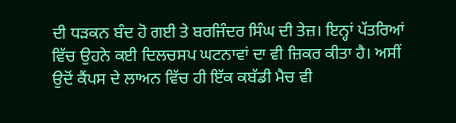ਦੀ ਧੜਕਨ ਬੰਦ ਹੋ ਗਈ ਤੇ ਬਰਜਿੰਦਰ ਸਿੰਘ ਦੀ ਤੇਜ਼। ਇਨ੍ਹਾਂ ਪੱਤਰਿਆਂ ਵਿੱਚ ਉਹਨੇ ਕਈ ਦਿਲਚਸਪ ਘਟਨਾਵਾਂ ਦਾ ਵੀ ਜ਼ਿਕਰ ਕੀਤਾ ਹੈ। ਅਸੀਂ ਉਦੋਂ ਕੈਂਪਸ ਦੇ ਲਾਅਨ ਵਿੱਚ ਹੀ ਇੱਕ ਕਬੱਡੀ ਮੈਚ ਵੀ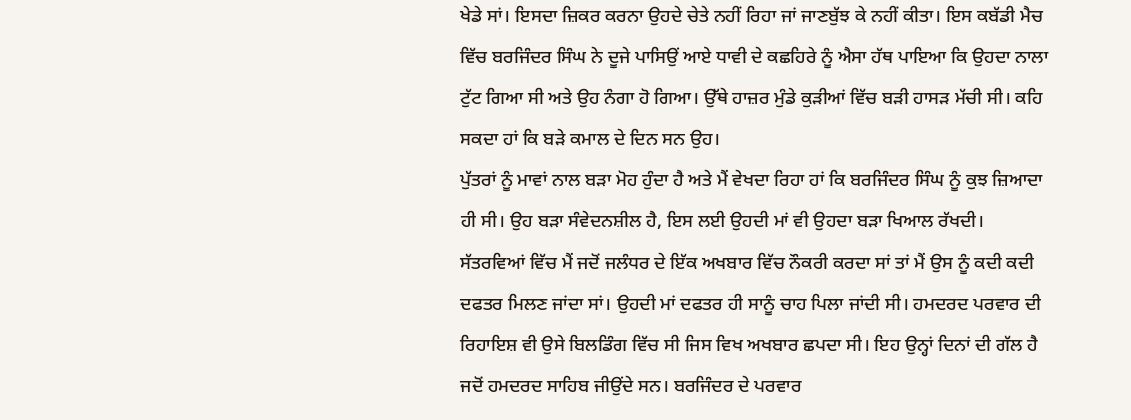ਖੇਡੇ ਸਾਂ। ਇਸਦਾ ਜ਼ਿਕਰ ਕਰਨਾ ਉਹਦੇ ਚੇਤੇ ਨਹੀਂ ਰਿਹਾ ਜਾਂ ਜਾਣਬੁੱਝ ਕੇ ਨਹੀਂ ਕੀਤਾ। ਇਸ ਕਬੱਡੀ ਮੈਚ ਵਿੱਚ ਬਰਜਿੰਦਰ ਸਿੰਘ ਨੇ ਦੂਜੇ ਪਾਸਿਉਂ ਆਏ ਧਾਵੀ ਦੇ ਕਛਹਿਰੇ ਨੂੰ ਐਸਾ ਹੱਥ ਪਾਇਆ ਕਿ ਉਹਦਾ ਨਾਲਾ ਟੁੱਟ ਗਿਆ ਸੀ ਅਤੇ ਉਹ ਨੰਗਾ ਹੋ ਗਿਆ। ਉੱਥੇ ਹਾਜ਼ਰ ਮੁੰਡੇ ਕੁੜੀਆਂ ਵਿੱਚ ਬੜੀ ਹਾਸੜ ਮੱਚੀ ਸੀ। ਕਹਿ ਸਕਦਾ ਹਾਂ ਕਿ ਬੜੇ ਕਮਾਲ ਦੇ ਦਿਨ ਸਨ ਉਹ।
ਪੁੱਤਰਾਂ ਨੂੰ ਮਾਵਾਂ ਨਾਲ ਬੜਾ ਮੋਹ ਹੁੰਦਾ ਹੈ ਅਤੇ ਮੈਂ ਵੇਖਦਾ ਰਿਹਾ ਹਾਂ ਕਿ ਬਰਜਿੰਦਰ ਸਿੰਘ ਨੂੰ ਕੁਝ ਜ਼ਿਆਦਾ ਹੀ ਸੀ। ਉਹ ਬੜਾ ਸੰਵੇਦਨਸ਼ੀਲ ਹੈ, ਇਸ ਲਈ ਉਹਦੀ ਮਾਂ ਵੀ ਉਹਦਾ ਬੜਾ ਖਿਆਲ ਰੱਖਦੀ। ਸੱਤਰਵਿਆਂ ਵਿੱਚ ਮੈਂ ਜਦੋਂ ਜਲੰਧਰ ਦੇ ਇੱਕ ਅਖਬਾਰ ਵਿੱਚ ਨੌਕਰੀ ਕਰਦਾ ਸਾਂ ਤਾਂ ਮੈਂ ਉਸ ਨੂੰ ਕਦੀ ਕਦੀ ਦਫਤਰ ਮਿਲਣ ਜਾਂਦਾ ਸਾਂ। ਉਹਦੀ ਮਾਂ ਦਫਤਰ ਹੀ ਸਾਨੂੰ ਚਾਹ ਪਿਲਾ ਜਾਂਦੀ ਸੀ। ਹਮਦਰਦ ਪਰਵਾਰ ਦੀ ਰਿਹਾਇਸ਼ ਵੀ ਉਸੇ ਬਿਲਡਿੰਗ ਵਿੱਚ ਸੀ ਜਿਸ ਵਿਖ ਅਖਬਾਰ ਛਪਦਾ ਸੀ। ਇਹ ਉਨ੍ਹਾਂ ਦਿਨਾਂ ਦੀ ਗੱਲ ਹੈ ਜਦੋਂ ਹਮਦਰਦ ਸਾਹਿਬ ਜੀਉਂਦੇ ਸਨ। ਬਰਜਿੰਦਰ ਦੇ ਪਰਵਾਰ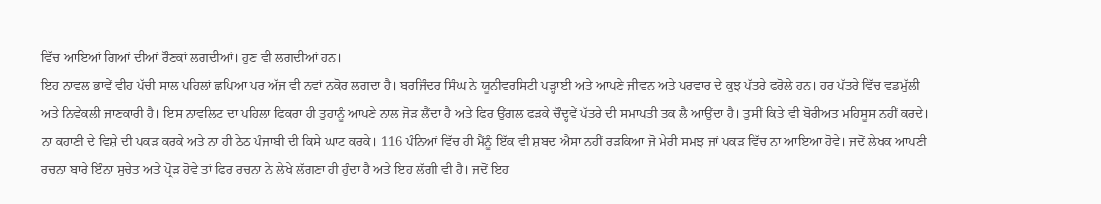ਵਿੱਚ ਆਇਆਂ ਗਿਆਂ ਦੀਆਂ ਰੌਣਕਾਂ ਲਗਦੀਆਂ। ਹੁਣ ਵੀ ਲਗਦੀਆਂ ਹਨ।
ਇਹ ਨਾਵਲ ਭਾਵੇਂ ਵੀਹ ਪੱਚੀ ਸਾਲ ਪਹਿਲਾਂ ਛਪਿਆ ਪਰ ਅੱਜ ਵੀ ਨਵਾਂ ਨਕੋਰ ਲਗਦਾ ਹੈ। ਬਰਜਿੰਦਰ ਸਿੰਘ ਨੇ ਯੂਨੀਵਰਸਿਟੀ ਪੜ੍ਹਾਈ ਅਤੇ ਆਪਣੇ ਜੀਵਨ ਅਤੇ ਪਰਵਾਰ ਦੇ ਕੁਝ ਪੱਤਰੇ ਫਰੋਲੇ ਹਨ। ਹਰ ਪੱਤਰੇ ਵਿੱਚ ਵਡਮੁੱਲੀ ਅਤੇ ਨਿਵੇਕਲੀ ਜਾਣਕਾਰੀ ਹੈ। ਇਸ ਨਾਵਲਿਟ ਦਾ ਪਹਿਲਾ ਫਿਕਰਾ ਹੀ ਤੁਹਾਨੂੰ ਆਪਣੇ ਨਾਲ ਜੋੜ ਲੈਂਦਾ ਹੈ ਅਤੇ ਫਿਰ ਉਂਗਲ ਫੜਕੇ ਚੌਦ੍ਹਵੇਂ ਪੱਤਰੇ ਦੀ ਸਮਾਪਤੀ ਤਕ ਲੈ ਆਉਂਦਾ ਹੈ। ਤੁਸੀਂ ਕਿਤੇ ਵੀ ਬੋਰੀਅਤ ਮਹਿਸੂਸ ਨਹੀਂ ਕਰਦੇ। ਨਾ ਕਹਾਣੀ ਦੇ ਵਿਸ਼ੇ ਦੀ ਪਕੜ ਕਰਕੇ ਅਤੇ ਨਾ ਹੀ ਠੇਠ ਪੰਜਾਬੀ ਦੀ ਕਿਸੇ ਘਾਟ ਕਰਕੇ। 116 ਪੰਨਿਆਂ ਵਿੱਚ ਹੀ ਮੈਂਨੂੰ ਇੱਕ ਵੀ ਸ਼ਬਦ ਐਸਾ ਨਹੀਂ ਰੜਕਿਆ ਜੋ ਮੇਰੀ ਸਮਝ ਜਾਂ ਪਕੜ ਵਿੱਚ ਨਾ ਆਇਆ ਹੋਵੇ। ਜਦੋਂ ਲੇਖਕ ਆਪਣੀ ਰਚਨਾ ਬਾਰੇ ਇੰਨਾ ਸੁਚੇਤ ਅਤੇ ਪ੍ਰੋੜ ਹੋਵੇ ਤਾਂ ਫਿਰ ਰਚਨਾ ਨੇ ਲੇਖੇ ਲੱਗਣਾ ਹੀ ਹੁੰਦਾ ਹੈ ਅਤੇ ਇਹ ਲੱਗੀ ਵੀ ਹੈ। ਜਦੋਂ ਇਹ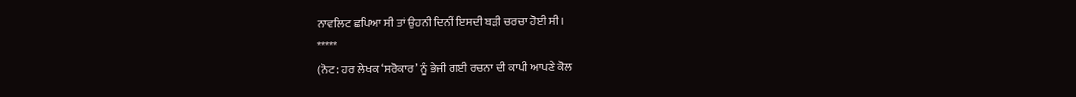ਨਾਵਲਿਟ ਛਪਿਆ ਸੀ ਤਾਂ ਉਹਨੀ ਦਿਨੀਂ ਇਸਦੀ ਬੜੀ ਚਰਚਾ ਹੋਈ ਸੀ।
*****
(ਨੋਟ: ਹਰ ਲੇਖਕ ‘ਸਰੋਕਾਰ’ ਨੂੰ ਭੇਜੀ ਗਈ ਰਚਨਾ ਦੀ ਕਾਪੀ ਆਪਣੇ ਕੋਲ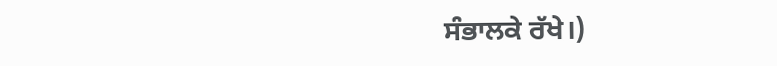ਸੰਭਾਲਕੇ ਰੱਖੇ।)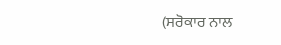(ਸਰੋਕਾਰ ਨਾਲ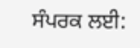ਸੰਪਰਕ ਲਈ: